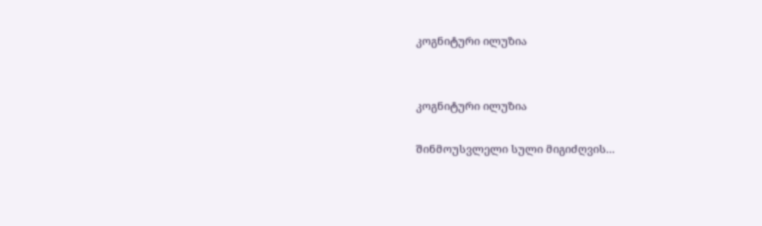კოგნიტური ილუზია


კოგნიტური ილუზია

შინმოუსვლელი სული მიგიძღვის...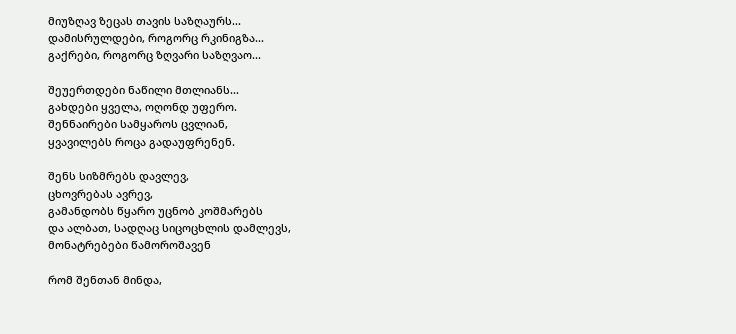მიუზღავ ზეცას თავის საზღაურს...
დამისრულდები, როგორც რკინიგზა...
გაქრები, როგორც ზღვარი საზღვაო...

შეუერთდები ნაწილი მთლიანს...
გახდები ყველა, ოღონდ უფერო.
შენნაირები სამყაროს ცვლიან,
ყვავილებს როცა გადაუფრენენ.

შენს სიზმრებს დავლევ,
ცხოვრებას ავრევ,
გამანდობს წყარო უცნობ კოშმარებს
და ალბათ, სადღაც სიცოცხლის დამლევს,
მონატრებები წამოროშავენ

რომ შენთან მინდა,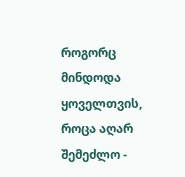როგორც მინდოდა
ყოველთვის, როცა აღარ შემეძლო -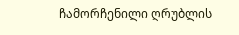ჩამორჩენილი ღრუბლის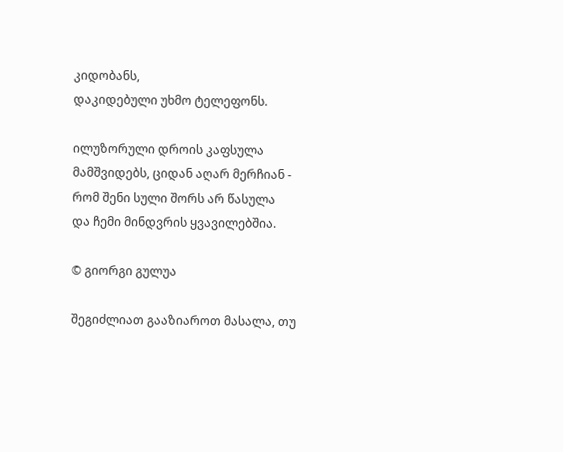კიდობანს,
დაკიდებული უხმო ტელეფონს.

ილუზორული დროის კაფსულა
მამშვიდებს, ციდან აღარ მერჩიან -
რომ შენი სული შორს არ წასულა
და ჩემი მინდვრის ყვავილებშია.

© გიორგი გულუა

შეგიძლიათ გააზიაროთ მასალა, თუ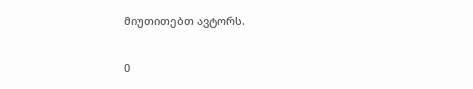მიუთითებთ ავტორს.

0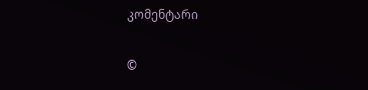კომენტარი

©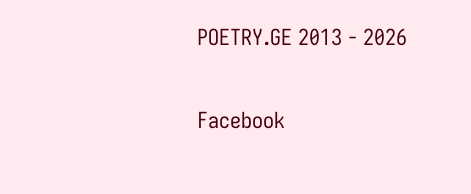POETRY.GE 2013 - 2026

Facebook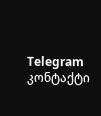Telegram კონტაქტი